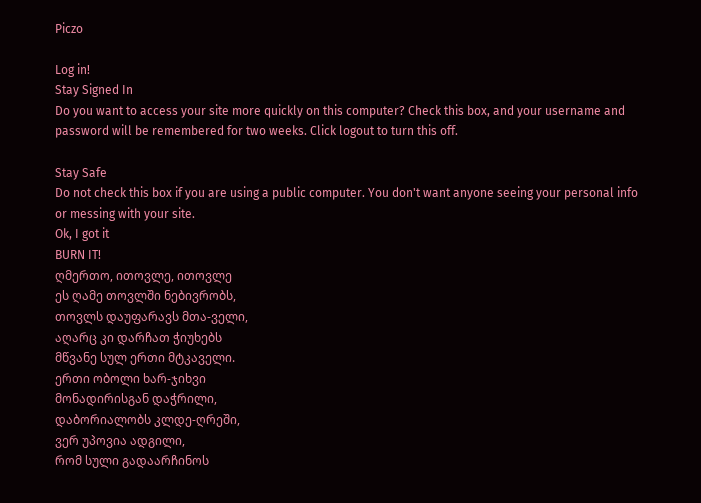Piczo

Log in!
Stay Signed In
Do you want to access your site more quickly on this computer? Check this box, and your username and password will be remembered for two weeks. Click logout to turn this off.

Stay Safe
Do not check this box if you are using a public computer. You don't want anyone seeing your personal info or messing with your site.
Ok, I got it
BURN IT!
ღმერთო, ითოვლე, ითოვლე
ეს ღამე თოვლში ნებივრობს,
თოვლს დაუფარავს მთა-ველი,
აღარც კი დარჩათ ჭიუხებს
მწვანე სულ ერთი მტკაველი.
ერთი ობოლი ხარ-ჯიხვი
მონადირისგან დაჭრილი,
დაბორიალობს კლდე-ღრეში,
ვერ უპოვია ადგილი,
რომ სული გადაარჩინოს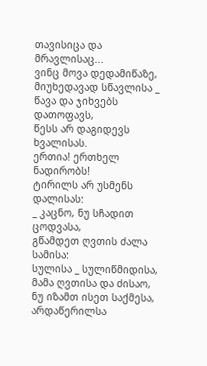თავისიცა და მრავლისაც...
ვინც მოვა დედამიწაზე,
მიუხედავად სწავლისა _
წავა და ჯიხვებს დათოფავს,
წესს არ დაგიდევს ხვალისას.
ერთია! ერთხელ ნადირობს!
ტირილს არ უსმენს დალისას:
_ კაცნო, ნუ სჩადით ცოდვასა,
გწამდეთ ღვთის ძალა სამისა:
სულისა _ სულიწმიდისა,
მამა ღვთისა და ძისაო,
ნუ იზამთ ისეთ საქმესა,
არდაწერილსა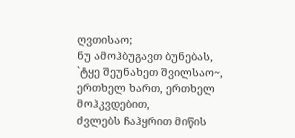ღვთისაო;
ნუ ამოჰბუგავთ ბუნებას,
`ტყე შეუნახეთ შვილსაო~,
ერთხელ ხართ, ერთხელ
მოჰკვდებით,
ძვლებს ჩაჰყრით მიწის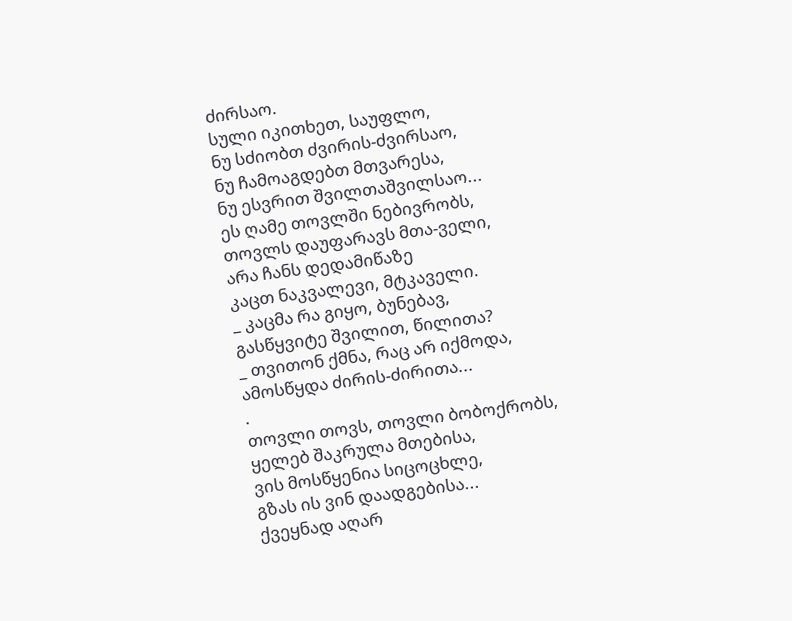ძირსაო.
სული იკითხეთ, საუფლო,
ნუ სძიობთ ძვირის-ძვირსაო,
ნუ ჩამოაგდებთ მთვარესა,
ნუ ესვრით შვილთაშვილსაო...
ეს ღამე თოვლში ნებივრობს,
თოვლს დაუფარავს მთა-ველი,
არა ჩანს დედამიწაზე
კაცთ ნაკვალევი, მტკაველი.
_ კაცმა რა გიყო, ბუნებავ,
გასწყვიტე შვილით, წილითა?
_ თვითონ ქმნა, რაც არ იქმოდა,
ამოსწყდა ძირის-ძირითა...
.
თოვლი თოვს, თოვლი ბობოქრობს,
ყელებ შაკრულა მთებისა,
ვის მოსწყენია სიცოცხლე,
გზას ის ვინ დაადგებისა...
ქვეყნად აღარ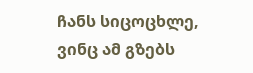ჩანს სიცოცხლე,
ვინც ამ გზებს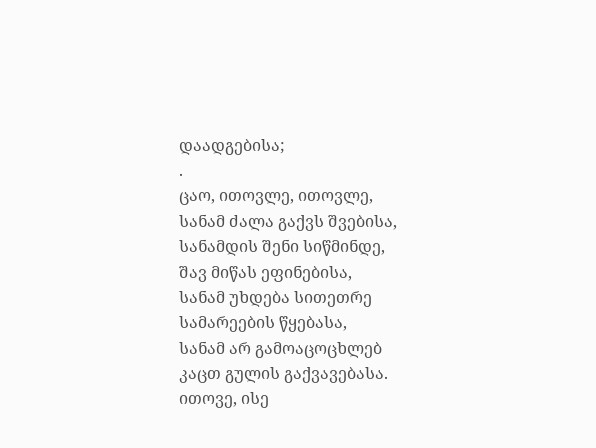დაადგებისა;
.
ცაო, ითოვლე, ითოვლე,
სანამ ძალა გაქვს შვებისა,
სანამდის შენი სიწმინდე,
შავ მიწას ეფინებისა,
სანამ უხდება სითეთრე
სამარეების წყებასა,
სანამ არ გამოაცოცხლებ
კაცთ გულის გაქვავებასა.
ითოვე, ისე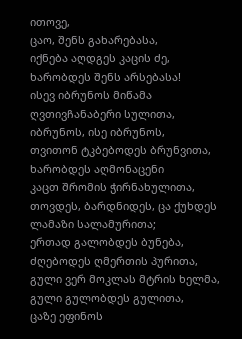ითოვე,
ცაო, შენს გახარებასა,
იქნება აღდგეს კაცის ძე,
ხარობდეს შენს არსებასა!
ისევ იბრუნოს მიწამა
ღვთივჩანაბერი სულითა,
იბრუნოს, ისე იბრუნოს,
თვითონ ტკბებოდეს ბრუნვითა,
ხარობდეს აღმონაცენი
კაცთ შრომის ჭირნახულითა,
თოვდეს, ბარდნიდეს, ცა ქუხდეს
ლამაზი სალამურითა;
ერთად გალობდეს ბუნება,
ძღებოდეს ღმერთის პურითა,
გული ვერ მოკლას მტრის ხელმა,
გული გულობდეს გულითა,
ცაზე ეფინოს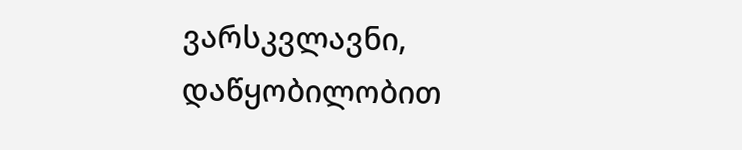ვარსკვლავნი,
დაწყობილობით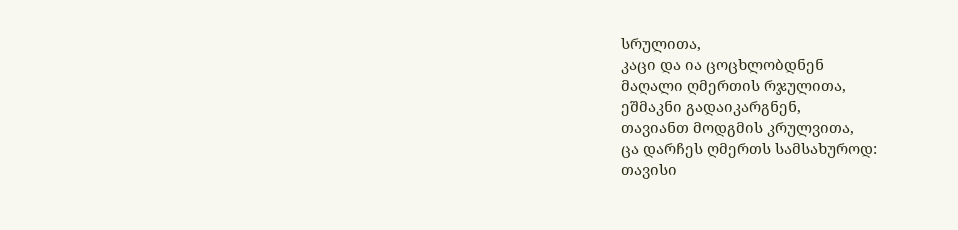სრულითა,
კაცი და ია ცოცხლობდნენ
მაღალი ღმერთის რჯულითა,
ეშმაკნი გადაიკარგნენ,
თავიანთ მოდგმის კრულვითა,
ცა დარჩეს ღმერთს სამსახუროდ:
თავისი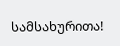სამსახურითა!